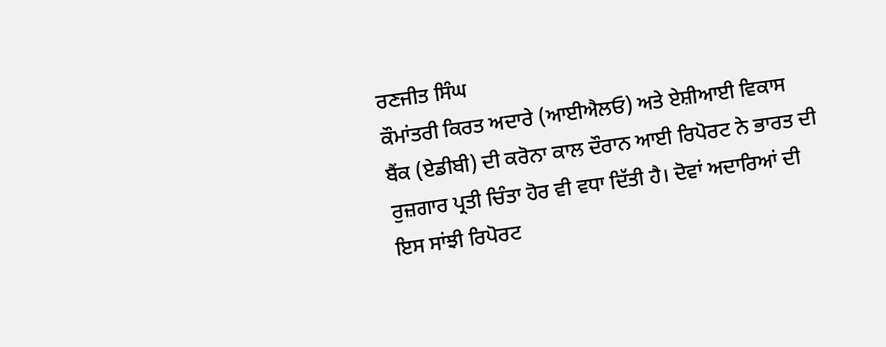ਰਣਜੀਤ ਸਿੰਘ
ਕੌਮਾਂਤਰੀ ਕਿਰਤ ਅਦਾਰੇ (ਆਈਐਲਓ) ਅਤੇ ਏਸ਼ੀਆਈ ਵਿਕਾਸ ਬੈਂਕ (ਏਡੀਬੀ) ਦੀ ਕਰੋਨਾ ਕਾਲ ਦੌਰਾਨ ਆਈ ਰਿਪੋਰਟ ਨੇ ਭਾਰਤ ਦੀ ਰੁਜ਼ਗਾਰ ਪ੍ਰਤੀ ਚਿੰਤਾ ਹੋਰ ਵੀ ਵਧਾ ਦਿੱਤੀ ਹੈ। ਦੋਵਾਂ ਅਦਾਰਿਆਂ ਦੀ ਇਸ ਸਾਂਝੀ ਰਿਪੋਰਟ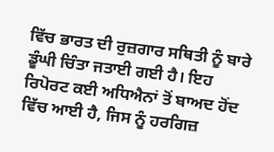ਵਿੱਚ ਭਾਰਤ ਦੀ ਰੁਜ਼ਗਾਰ ਸਥਿਤੀ ਨੂੰ ਬਾਰੇ ਡੂੰਘੀ ਚਿੰਤਾ ਜਤਾਈ ਗਈ ਹੈ। ਇਹ ਰਿਪੋਰਟ ਕਈ ਅਧਿਐਨਾਂ ਤੋਂ ਬਾਅਦ ਹੋਂਦ ਵਿੱਚ ਆਈ ਹੈ, ਜਿਸ ਨੂੰ ਹਰਗਿਜ਼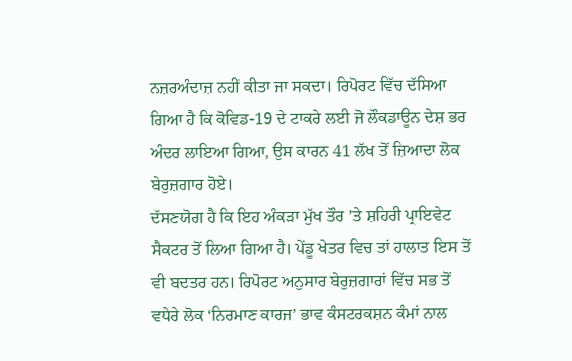ਨਜ਼ਰਅੰਦਾਜ਼ ਨਹੀਂ ਕੀਤਾ ਜਾ ਸਕਦਾ। ਰਿਪੋਰਟ ਵਿੱਚ ਦੱਸਿਆ ਗਿਆ ਹੈ ਕਿ ਕੋਵਿਡ-19 ਦੇ ਟਾਕਰੇ ਲਈ ਜੋ ਲੌਕਡਾਊਨ ਦੇਸ਼ ਭਰ ਅੰਦਰ ਲਾਇਆ ਗਿਆ, ਉਸ ਕਾਰਨ 41 ਲੱਖ ਤੋਂ ਜ਼ਿਆਦਾ ਲੋਕ ਬੇਰੁਜ਼ਗਾਰ ਹੋਏ।
ਦੱਸਣਯੋਗ ਹੈ ਕਿ ਇਹ ਅੰਕੜਾ ਮੁੱਖ ਤੌਰ ’ਤੇ ਸ਼ਹਿਰੀ ਪ੍ਰਾਇਵੇਟ ਸੈਕਟਰ ਤੋਂ ਲਿਆ ਗਿਆ ਹੈ। ਪੇਂਡੂ ਖੇਤਰ ਵਿਚ ਤਾਂ ਹਾਲਾਤ ਇਸ ਤੋਂ ਵੀ ਬਦਤਰ ਹਨ। ਰਿਪੋਰਟ ਅਨੁਸਾਰ ਬੇਰੁਜ਼ਗਾਰਾਂ ਵਿੱਚ ਸਭ ਤੋਂ ਵਧੇਰੇ ਲੋਕ ‘ਨਿਰਮਾਣ ਕਾਰਜ’ ਭਾਵ ਕੰਸਟਰਕਸ਼ਨ ਕੰਮਾਂ ਨਾਲ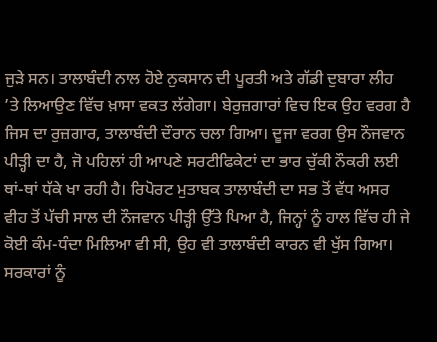ਜੁੜੇ ਸਨ। ਤਾਲਾਬੰਦੀ ਨਾਲ ਹੋਏ ਨੁਕਸਾਨ ਦੀ ਪੂਰਤੀ ਅਤੇ ਗੱਡੀ ਦੁਬਾਰਾ ਲੀਹ ’ਤੇ ਲਿਆਉਣ ਵਿੱਚ ਖ਼ਾਸਾ ਵਕਤ ਲੱਗੇਗਾ। ਬੇਰੁਜ਼ਗਾਰਾਂ ਵਿਚ ਇਕ ਉਹ ਵਰਗ ਹੈ ਜਿਸ ਦਾ ਰੁਜ਼ਗਾਰ, ਤਾਲਾਬੰਦੀ ਦੌਰਾਨ ਚਲਾ ਗਿਆ। ਦੂਜਾ ਵਰਗ ਉਸ ਨੌਜਵਾਨ ਪੀੜ੍ਹੀ ਦਾ ਹੈ, ਜੋ ਪਹਿਲਾਂ ਹੀ ਆਪਣੇ ਸਰਟੀਫਿਕੇਟਾਂ ਦਾ ਭਾਰ ਚੁੱਕੀ ਨੌਕਰੀ ਲਈ ਥਾਂ-ਥਾਂ ਧੱਕੇ ਖਾ ਰਹੀ ਹੈ। ਰਿਪੋਰਟ ਮੁਤਾਬਕ ਤਾਲਾਬੰਦੀ ਦਾ ਸਭ ਤੋਂ ਵੱਧ ਅਸਰ ਵੀਹ ਤੋਂ ਪੱਚੀ ਸਾਲ ਦੀ ਨੌਜਵਾਨ ਪੀੜ੍ਹੀ ਉੱਤੇ ਪਿਆ ਹੈ, ਜਿਨ੍ਹਾਂ ਨੂੰ ਹਾਲ ਵਿੱਚ ਹੀ ਜੇ ਕੋਈ ਕੰਮ-ਧੰਦਾ ਮਿਲਿਆ ਵੀ ਸੀ, ਉਹ ਵੀ ਤਾਲਾਬੰਦੀ ਕਾਰਨ ਵੀ ਖੁੱਸ ਗਿਆ।
ਸਰਕਾਰਾਂ ਨੂੰ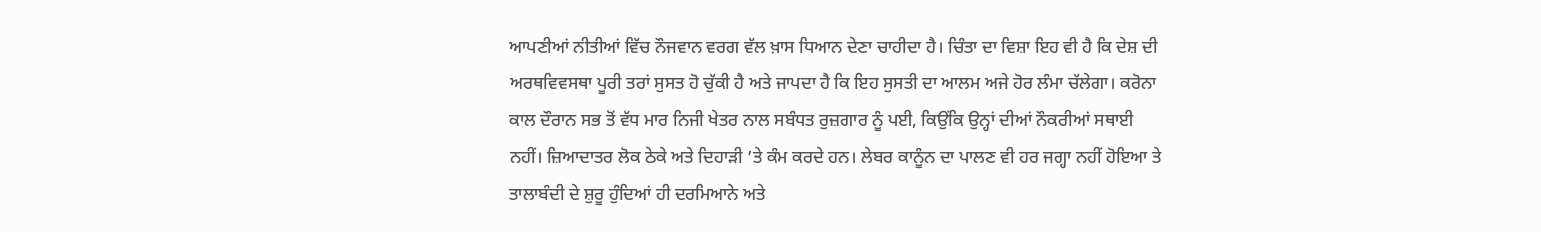ਆਪਣੀਆਂ ਨੀਤੀਆਂ ਵਿੱਚ ਨੌਜਵਾਨ ਵਰਗ ਵੱਲ ਖ਼ਾਸ ਧਿਆਨ ਦੇਣਾ ਚਾਹੀਦਾ ਹੈ। ਚਿੰਤਾ ਦਾ ਵਿਸ਼ਾ ਇਹ ਵੀ ਹੈ ਕਿ ਦੇਸ਼ ਦੀ ਅਰਥਵਿਵਸਥਾ ਪੂਰੀ ਤਰਾਂ ਸੁਸਤ ਹੋ ਚੁੱਕੀ ਹੈ ਅਤੇ ਜਾਪਦਾ ਹੈ ਕਿ ਇਹ ਸੁਸਤੀ ਦਾ ਆਲਮ ਅਜੇ ਹੋਰ ਲੰਮਾ ਚੱਲੇਗਾ। ਕਰੋਨਾ ਕਾਲ ਦੌਰਾਨ ਸਭ ਤੋਂ ਵੱਧ ਮਾਰ ਨਿਜੀ ਖੇਤਰ ਨਾਲ ਸਬੰਧਤ ਰੁਜ਼ਗਾਰ ਨੂੰ ਪਈ, ਕਿਉਂਕਿ ਉਨ੍ਹਾਂ ਦੀਆਂ ਨੌਕਰੀਆਂ ਸਥਾਈ ਨਹੀਂ। ਜ਼ਿਆਦਾਤਰ ਲੋਕ ਠੇਕੇ ਅਤੇ ਦਿਹਾੜੀ ’ਤੇ ਕੰਮ ਕਰਦੇ ਹਨ। ਲੇਬਰ ਕਾਨੂੰਨ ਦਾ ਪਾਲਣ ਵੀ ਹਰ ਜਗ੍ਹਾ ਨਹੀਂ ਹੋਇਆ ਤੇ ਤਾਲਾਬੰਦੀ ਦੇ ਸ਼ੁਰੂ ਹੁੰਦਿਆਂ ਹੀ ਦਰਮਿਆਨੇ ਅਤੇ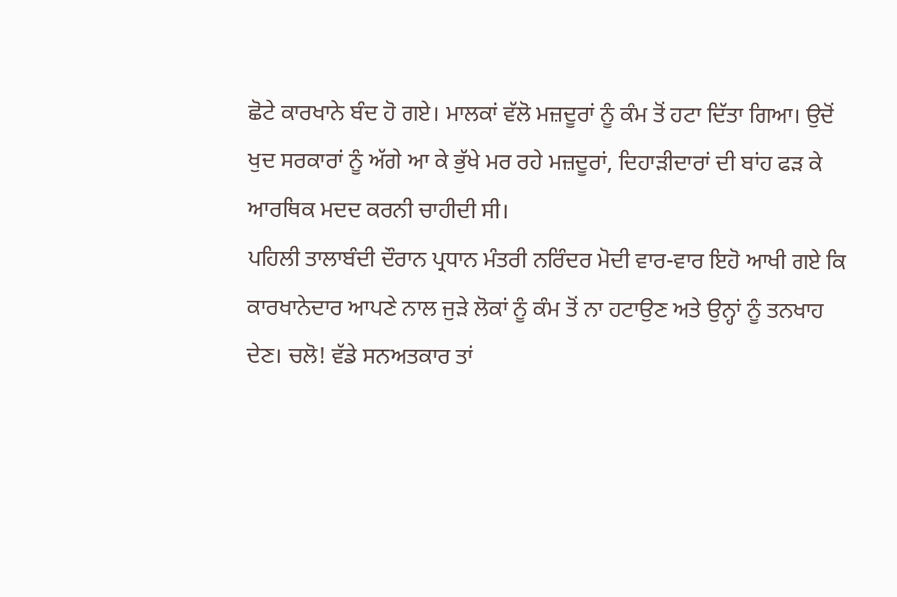ਛੋਟੇ ਕਾਰਖਾਨੇ ਬੰਦ ਹੋ ਗਏ। ਮਾਲਕਾਂ ਵੱਲੋ ਮਜ਼ਦੂਰਾਂ ਨੂੰ ਕੰਮ ਤੋਂ ਹਟਾ ਦਿੱਤਾ ਗਿਆ। ਉਦੋਂ ਖੁਦ ਸਰਕਾਰਾਂ ਨੂੰ ਅੱਗੇ ਆ ਕੇ ਭੁੱਖੇ ਮਰ ਰਹੇ ਮਜ਼ਦੂਰਾਂ, ਦਿਹਾੜੀਦਾਰਾਂ ਦੀ ਬਾਂਹ ਫੜ ਕੇ ਆਰਥਿਕ ਮਦਦ ਕਰਨੀ ਚਾਹੀਦੀ ਸੀ।
ਪਹਿਲੀ ਤਾਲਾਬੰਦੀ ਦੌਰਾਨ ਪ੍ਰਧਾਨ ਮੰਤਰੀ ਨਰਿੰਦਰ ਮੋਦੀ ਵਾਰ-ਵਾਰ ਇਹੋ ਆਖੀ ਗਏ ਕਿ ਕਾਰਖਾਨੇਦਾਰ ਆਪਣੇ ਨਾਲ ਜੁੜੇ ਲੋਕਾਂ ਨੂੰ ਕੰਮ ਤੋਂ ਨਾ ਹਟਾਉਣ ਅਤੇ ਉਨ੍ਹਾਂ ਨੂੰ ਤਨਖਾਹ ਦੇਣ। ਚਲੋ! ਵੱਡੇ ਸਨਅਤਕਾਰ ਤਾਂ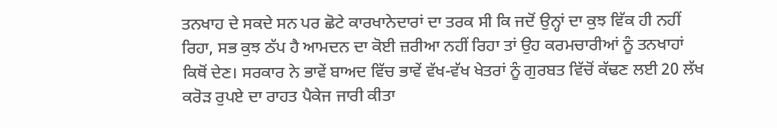ਤਨਖਾਹ ਦੇ ਸਕਦੇ ਸਨ ਪਰ ਛੋਟੇ ਕਾਰਖਾਨੇਦਾਰਾਂ ਦਾ ਤਰਕ ਸੀ ਕਿ ਜਦੋਂ ਉਨ੍ਹਾਂ ਦਾ ਕੁਝ ਵਿੱਕ ਹੀ ਨਹੀਂ ਰਿਹਾ, ਸਭ ਕੁਝ ਠੱਪ ਹੈ ਆਮਦਨ ਦਾ ਕੋਈ ਜ਼ਰੀਆ ਨਹੀਂ ਰਿਹਾ ਤਾਂ ਉਹ ਕਰਮਚਾਰੀਆਂ ਨੂੰ ਤਨਖਾਹਾਂ ਕਿਥੋਂ ਦੇਣ। ਸਰਕਾਰ ਨੇ ਭਾਵੇਂ ਬਾਅਦ ਵਿੱਚ ਭਾਵੇਂ ਵੱਖ-ਵੱਖ ਖੇਤਰਾਂ ਨੂੰ ਗੁਰਬਤ ਵਿੱਚੋਂ ਕੱਢਣ ਲਈ 20 ਲੱਖ ਕਰੋੜ ਰੁਪਏ ਦਾ ਰਾਹਤ ਪੈਕੇਜ ਜਾਰੀ ਕੀਤਾ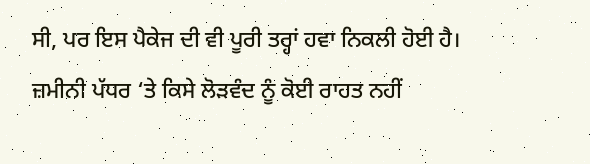ਸੀ, ਪਰ ਇਸ ਪੈਕੇਜ ਦੀ ਵੀ ਪੂਰੀ ਤਰ੍ਹਾਂ ਹਵਾ ਨਿਕਲੀ ਹੋਈ ਹੈ। ਜ਼ਮੀਨੀ ਪੱਧਰ ‘ਤੇ ਕਿਸੇ ਲੋੜਵੰਦ ਨੂੰ ਕੋਈ ਰਾਹਤ ਨਹੀਂ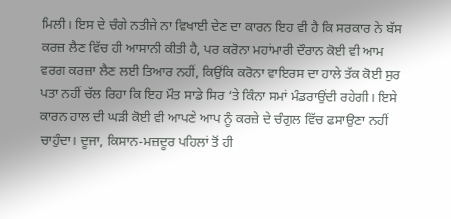ਮਿਲੀ। ਇਸ ਦੇ ਚੰਗੇ ਨਤੀਜੇ ਨਾ ਵਿਖਾਈ ਦੇਣ ਦਾ ਕਾਰਨ ਇਹ ਵੀ ਹੈ ਕਿ ਸਰਕਾਰ ਨੇ ਬੱਸ ਕਰਜ਼ ਲੈਣ ਵਿੱਚ ਹੀ ਆਸਾਨੀ ਕੀਤੀ ਹੈ, ਪਰ ਕਰੋਨਾ ਮਹਾਂਮਾਰੀ ਦੌਰਾਨ ਕੋਈ ਵੀ ਆਮ ਵਰਗ ਕਰਜ਼ਾ ਲੈਣ ਲਈ ਤਿਆਰ ਨਹੀਂ, ਕਿਉਂਕਿ ਕਰੋਨਾ ਵਾਇਰਸ ਦਾ ਹਾਲੇ ਤੱਕ ਕੋਈ ਸੁਰ ਪਤਾ ਨਹੀਂ ਚੱਲ ਰਿਹਾ ਕਿ ਇਹ ਮੌਤ ਸਾਡੇ ਸਿਰ ‘ਤੇ ਕਿੰਨਾ ਸਮਾਂ ਮੰਡਰਾਉਂਦੀ ਰਹੇਗੀ। ਇਸੇ ਕਾਰਨ ਹਾਲ ਦੀ ਘੜੀ ਕੋਈ ਵੀ ਆਪਣੇ ਆਪ ਨੂੰ ਕਰਜ਼ੇ ਦੇ ਚੰਗੁਲ ਵਿੱਚ ਫਸਾਉਣਾ ਨਹੀਂ ਚਾਹੁੰਦਾ। ਦੂਜਾ, ਕਿਸਾਨ-ਮਜ਼ਦੂਰ ਪਹਿਲਾਂ ਤੋਂ ਹੀ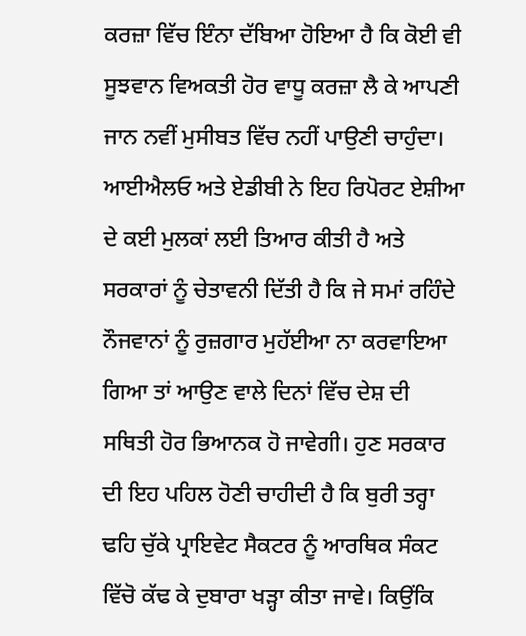ਕਰਜ਼ਾ ਵਿੱਚ ਇੰਨਾ ਦੱਬਿਆ ਹੋਇਆ ਹੈ ਕਿ ਕੋਈ ਵੀ ਸੂਝਵਾਨ ਵਿਅਕਤੀ ਹੋਰ ਵਾਧੂ ਕਰਜ਼ਾ ਲੈ ਕੇ ਆਪਣੀ ਜਾਨ ਨਵੀਂ ਮੁਸੀਬਤ ਵਿੱਚ ਨਹੀਂ ਪਾਉਣੀ ਚਾਹੁੰਦਾ।
ਆਈਐਲਓ ਅਤੇ ਏਡੀਬੀ ਨੇ ਇਹ ਰਿਪੋਰਟ ਏਸ਼ੀਆ ਦੇ ਕਈ ਮੁਲਕਾਂ ਲਈ ਤਿਆਰ ਕੀਤੀ ਹੈ ਅਤੇ ਸਰਕਾਰਾਂ ਨੂੰ ਚੇਤਾਵਨੀ ਦਿੱਤੀ ਹੈ ਕਿ ਜੇ ਸਮਾਂ ਰਹਿੰਦੇ ਨੌਜਵਾਨਾਂ ਨੂੰ ਰੁਜ਼ਗਾਰ ਮੁਹੱਈਆ ਨਾ ਕਰਵਾਇਆ ਗਿਆ ਤਾਂ ਆਉਣ ਵਾਲੇ ਦਿਨਾਂ ਵਿੱਚ ਦੇਸ਼ ਦੀ ਸਥਿਤੀ ਹੋਰ ਭਿਆਨਕ ਹੋ ਜਾਵੇਗੀ। ਹੁਣ ਸਰਕਾਰ ਦੀ ਇਹ ਪਹਿਲ ਹੋਣੀ ਚਾਹੀਦੀ ਹੈ ਕਿ ਬੁਰੀ ਤਰ੍ਹਾ ਢਹਿ ਚੁੱਕੇ ਪ੍ਰਾਇਵੇਟ ਸੈਕਟਰ ਨੂੰ ਆਰਥਿਕ ਸੰਕਟ ਵਿੱਚੋ ਕੱਢ ਕੇ ਦੁਬਾਰਾ ਖੜ੍ਹਾ ਕੀਤਾ ਜਾਵੇ। ਕਿਉਂਕਿ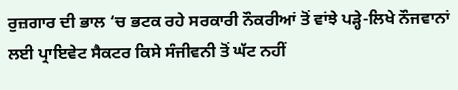ਰੁਜ਼ਗਾਰ ਦੀ ਭਾਲ ‘ਚ ਭਟਕ ਰਹੇ ਸਰਕਾਰੀ ਨੌਕਰੀਆਂ ਤੋਂ ਵਾਂਝੇ ਪੜ੍ਹੇ-ਲਿਖੇ ਨੌਜਵਾਨਾਂ ਲਈ ਪ੍ਰਾਇਵੇਟ ਸੈਕਟਰ ਕਿਸੇ ਸੰਜੀਵਨੀ ਤੋਂ ਘੱਟ ਨਹੀਂ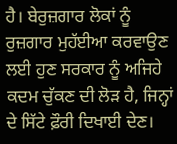ਹੈ। ਬੇਰੁਜ਼ਗਾਰ ਲੋਕਾਂ ਨੂੰ ਰੁਜ਼ਗਾਰ ਮੁਹੱਈਆ ਕਰਵਾਉਣ ਲਈ ਹੁਣ ਸਰਕਾਰ ਨੂੰ ਅਜਿਹੇ ਕਦਮ ਚੁੱਕਣ ਦੀ ਲੋੜ ਹੈ, ਜਿਨ੍ਹਾਂ ਦੇ ਸਿੱਟੇ ਫ਼ੌਰੀ ਦਿਖਾਈ ਦੇਣ।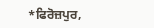*ਫਿਰੋਜ਼ਪੁਰ,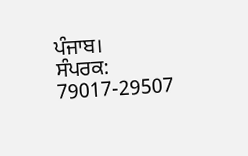ਪੰਜਾਬ।
ਸੰਪਰਕ: 79017-29507